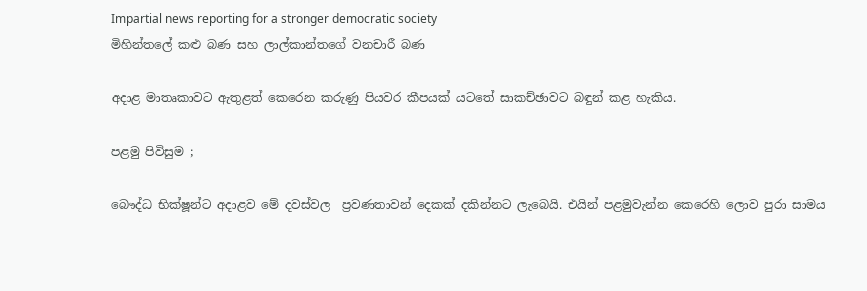Impartial news reporting for a stronger democratic society
මිහින්තලේ කළු බණ සහ ලාල්කාන්තගේ වනචාරී බණ

අදාළ මාතෘකාවට ඇතුළත් කෙරෙන කරුණු පියවර කීපයක් යටතේ සාකච්ඡාවට බඳුන් කළ හැකිය.

පළමු පිවිසුම ;

බෞද්ධ භික්ෂූන්ට අදාළව මේ දවස්වල  ප්‍රවණතාවන් දෙකක් දකින්නට ලැබෙයි. එයින් පළමුවැන්න කෙරෙහි ලොව පුරා සාමය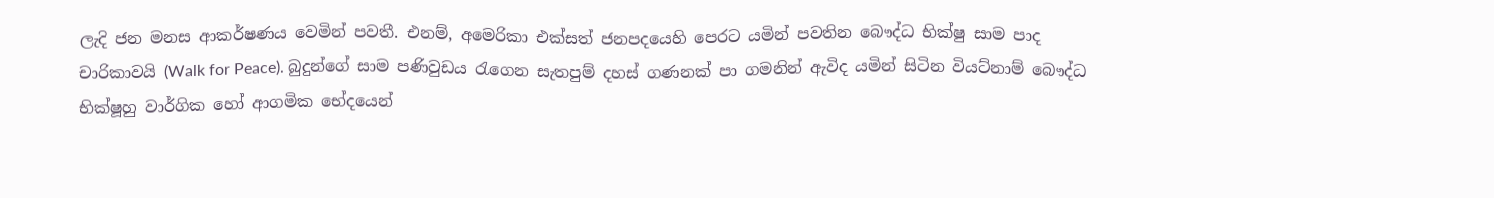ලැදි ජන මනස ආකර්ෂණය වෙමින් පවතී. එනම්, අමෙරිකා එක්සත් ජනපදයෙහි පෙරට යමින් පවතින බෞද්ධ භික්ෂු සාම පාද චාරිකාවයි (Walk for Peace). බුදුන්ගේ සාම පණිවුඩය රැගෙන සැතපුම් දහස් ගණනක් පා ගමනින් ඇවිද යමින් සිටින වියට්නාම් බෞද්ධ භික්ෂූහු වාර්ගික හෝ ආගමික භේදයෙන්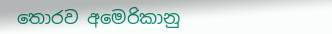තොරව අමෙරිකානු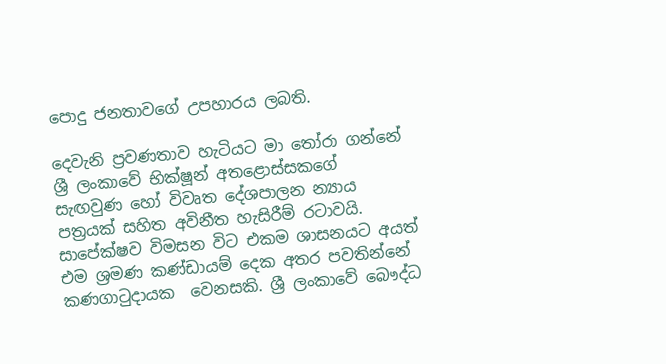පොදු ජනතාවගේ උපහාරය ලබති.

දෙවැනි ප්‍රවණතාව හැටියට මා තෝරා ගන්නේ ශ්‍රී ලංකාවේ භික්ෂූන් අතළොස්සකගේ  සැඟවුණ හෝ විවෘත දේශපාලන න්‍යාය පත්‍රයක් සහිත අවිනීත හැසිරීම් රටාවයි. සාපේක්ෂව විමසන විට එකම ශාසනයට අයත් එම ශ්‍රමණ කණ්ඩායම් දෙක අතර පවතින්නේ කණගාටුදායක  වෙනසකි. ශ්‍රී ලංකාවේ බෞද්ධ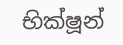භික්ෂූන්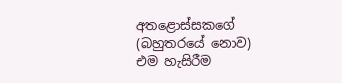අතළොස්සකගේ (බහුතරයේ නොව) එම හැසිරීම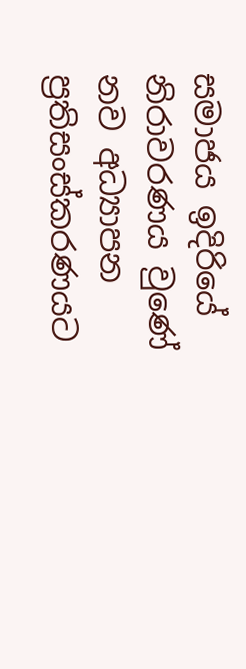සමාජය ඉදිරියේ නිරාවරණය වුණේ  නව අධ්‍යාපන ප්‍රතිසංස්කරණයට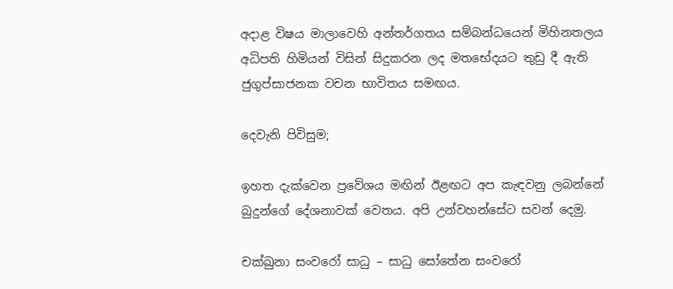අදාළ විෂය මාලාවෙහි අන්තර්ගතය සම්බන්ධයෙන් මිහිනතලය අධිපති හිමියන් විසින් සිදුකරන ලද මතභේදයට තුඩු දී ඇති ජුගුප්සාජනක වචන භාවිතය සමඟය.

දෙවැනි පිවිසුම;

ඉහත දැක්වෙන ප්‍රවේශය මඟින් ඊළඟට අප කැඳවනු ලබන්නේ බුදුන්ගේ දේශනාවක් වෙතය. අපි උන්වහන්සේට සවන් දෙමු.

චක්ඛුනා සංවරෝ සාධු – සාධු සෝතේන සංවරෝ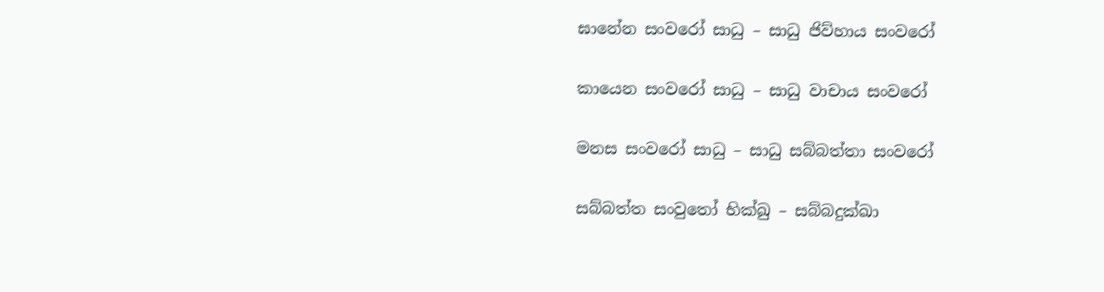ඝානේන සංවරෝ සාධු – සාධු ජිව්හාය සංවරෝ

කායෙන සංවරෝ සාධු – සාධු වාචාය සංවරෝ

මනස සංවරෝ සාධු – සාධු සබ්බත්තා සංවරෝ

සබ්බත්ත සංවුතෝ භික්ඛු – සබ්බදුක්ඛා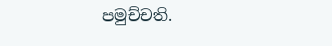පමුච්චති.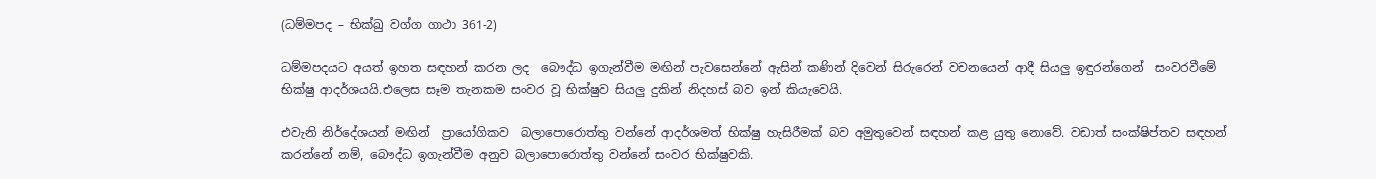(ධම්මපද – භික්ඛු වග්ග ගාථා 361-2)

ධම්මපදයට අයත් ඉහත සඳහන් කරන ලද  බෞද්ධ ඉගැන්වීම මඟින් පැවසෙන්නේ ඇසින් කණින් දිවෙන් සිරුරෙන් වචනයෙන් ආදී සියලු ඉඳුරන්ගෙන්  සංවරවීමේ භික්ෂු ආදර්ශයයි.එලෙස සෑම තැනකම සංවර වූ භික්ෂුව සියලු දුකින් නිදහස් බව ඉන් කියැවෙයි.

එවැනි නිර්දේශයන් මඟින්  ප්‍රායෝගිකව  බලාපොරොත්තු වන්නේ ආදර්ශමත් භික්ෂු හැසිරීමක් බව අමුතුවෙන් සඳහන් කළ යුතු නොවේ. වඩාත් සංක්ෂිප්තව සඳහන් කරන්නේ නම්, බෞද්ධ ඉගැන්වීම අනුව බලාපොරොත්තු වන්නේ සංවර භික්ෂුවකි.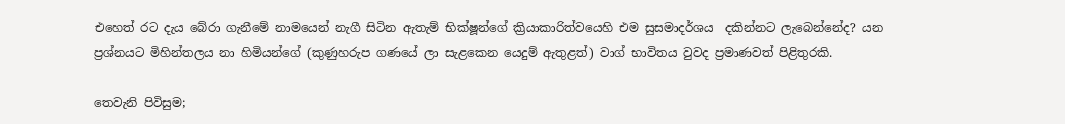එහෙත් රට දැය බේරා ගැනීමේ නාමයෙන් නැගී සිටින ඇතැම් භික්ෂූන්ගේ ක්‍රියාකාරිත්වයෙහි එම සුසමාදර්ශය  දකින්නට ලැබෙන්නේද? යන ප්‍රශ්නයට මිහින්තලය නා හිමියන්ගේ (කුණුහරුප ගණයේ ලා සැළකෙන යෙදුම් ඇතුළත්) වාග් භාවිතය වුවද ප්‍රමාණවත් පිළිතුරකි.

තෙවැනි පිවිසුම;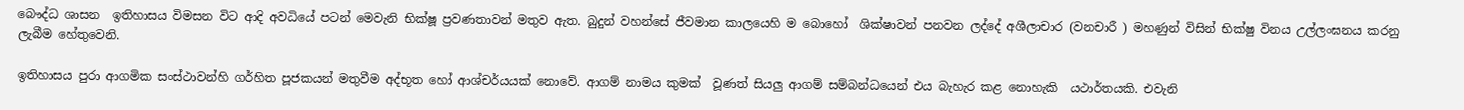බෞද්ධ ශාසන  ඉතිහාසය විමසන විට ආදි අවධියේ පටන් මෙවැනි භික්ෂූ ප්‍රවණතාවන් මතුව ඇත. බුදුන් වහන්සේ ජීවමාන කාලයෙහි ම බොහෝ  ශික්ෂාවන් පනවන ලද්දේ අශීලාචාර (වනචාරී ) මහණුන් විසින් භික්ෂු විනය උල්ලංඝනය කරනු ලැබීම හේතුවෙනි.

ඉතිහාසය පුරා ආගමික සංස්ථාවන්හි ගර්හිත පූජකයන් මතුවීම අද්භූත හෝ ආශ්චර්යයක් නොවේ. ආගම් නාමය කුමක්  වූණත් සියලු ආගම් සම්බන්ධයෙන් එය බැහැර කළ නොහැකි  යථාර්තයකි. එවැනි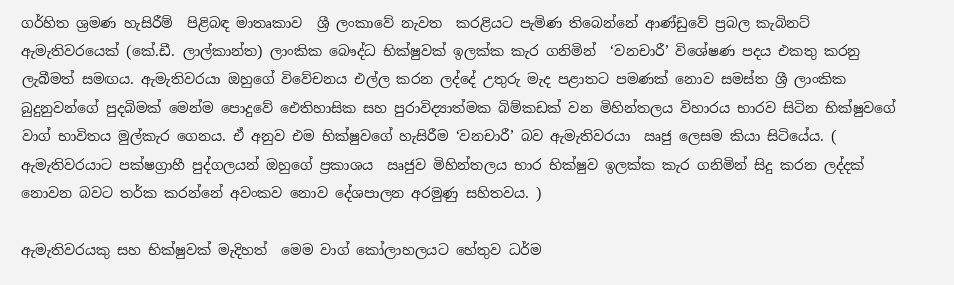ගර්හිත ශ්‍රමණ හැසිරීම්  පිළිබඳ මාතෘකාව  ශ්‍රී ලංකාවේ නැවත  කරළියට පැමිණ තිබෙන්නේ ආණ්ඩුවේ ප්‍රබල කැබිනට් ඇමැතිවරයෙක් (කේ.ඩී. ලාල්කාන්ත) ලාංකික බෞද්ධ භික්ෂුවක් ඉලක්ක කැර ගනිමින්  ‘වනචාරී’ විශේෂණ පදය එකතු කරනු ලැබීමත් සමඟය. ඇමැතිවරයා ඔහුගේ විවේචනය එල්ල කරන ලද්දේ උතුරු මැද පළාතට පමණක් නොව සමස්ත ශ්‍රී ලාංකික බුදුනුවන්ගේ පුදබිමක් මෙන්ම පොදුවේ ඓතිහාසික සහ පුරාවිද්‍යාත්මක බිම්කඩක් වන මිහින්තලය විහාරය භාරව සිටින භික්ෂුවගේ වාග් භාවිතය මුල්කැර ගෙනය. ඒ අනුව එම භික්ෂුවගේ හැසිරීම ‘වනචාරී’ බව ඇමැතිවරයා  ඍජු ලෙසම කියා සිටියේය. ( ඇමැතිවරයාට පක්ෂග්‍රාහී පුද්ගලයන් ඔහුගේ ප්‍රකාශය  ඍජුව මිහින්තලය භාර භික්ෂුව ඉලක්ක කැර ගනිමින් සිදු කරන ලද්දක් නොවන බවට තර්ක කරන්නේ අවංකව නොව දේශපාලන අරමුණු සහිතවය. )

ඇමැතිවරයකු සහ භික්ෂුවක් මැදිහත්  මෙම වාග් කෝලාහලයට හේතුව ධර්ම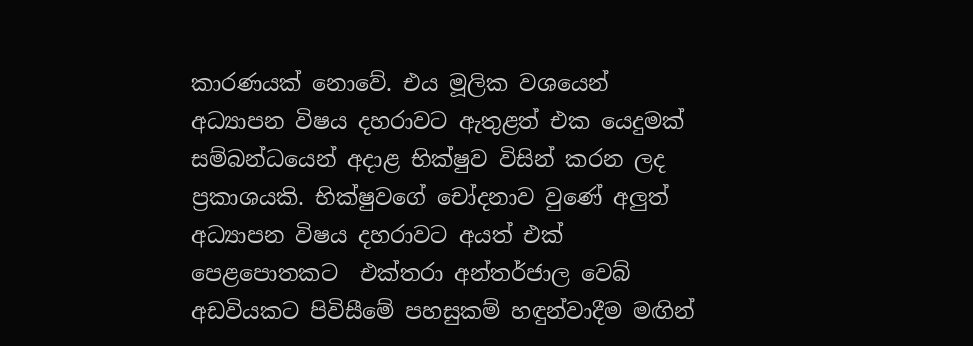කාරණයක් නොවේ. එය මූලික වශයෙන්  අධ්‍යාපන විෂය දහරාවට ඇතුළත් එක යෙදුමක් සම්බන්ධයෙන් අදාළ භික්ෂුව විසින් කරන ලද ප්‍රකාශයකි. භික්ෂුවගේ චෝදනාව වුණේ අලුත් අධ්‍යාපන විෂය දහරාවට අයත් එක් පෙළපොතකට  එක්තරා අන්තර්ජාල වෙබ් අඩවියකට පිවිසීමේ පහසුකම් හඳුන්වාදීම මඟින්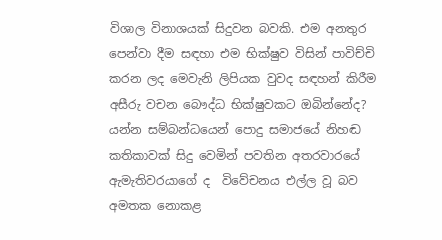විශාල විනාශයක් සිදුවන බවකි. එම අනතුර පෙන්වා දීම සඳහා එම භික්ෂුව විසින් පාවිච්චි කරන ලද මෙවැනි ලිපියක වුවද සඳහන් කිරීම අසීරු වචන බෞද්ධ භික්ෂුවකට ඔබින්නේද? යන්න සම්බන්ධයෙන් පොදු සමාජයේ නිහඬ කතිකාවක් සිදු වෙමින් පවතින අතරවාරයේ ඇමැතිවරයාගේ ද  විවේචනය එල්ල වූ බව අමතක නොකළ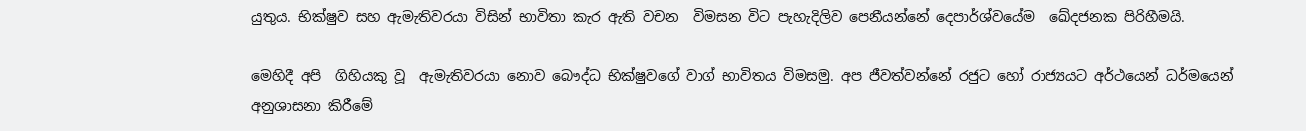යුතුය. භික්ෂුව සහ ඇමැතිවරයා විසින් භාවිතා කැර ඇති වචන  විමසන විට පැහැදිලිව පෙනීයන්නේ දෙපාර්ශ්වයේම  ඛේදජනක පිරිහීමයි.

මෙහිදී අපි  ගිහියකු වූ  ඇමැතිවරයා නොව බෞද්ධ භික්ෂුවගේ වාග් භාවිතය විමසමු. අප ජීවත්වන්නේ රජුට හෝ රාජ්‍යයට අර්ථයෙන් ධර්මයෙන් අනුශාසනා කිරීමේ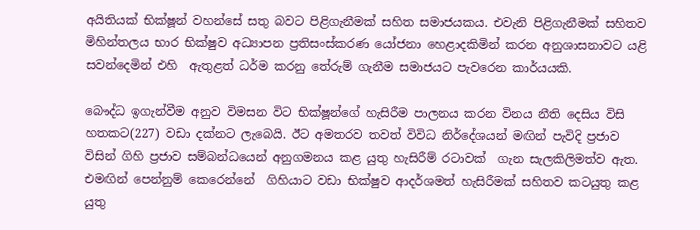අයිතියක් භික්ෂූන් වහන්සේ සතු බවට පිළිගැනීමක් සහිත සමාජයකය. එවැනි පිළිගැනීමක් සහිතව මිහින්තලය භාර භික්ෂුව අධ්‍යාපන ප්‍රතිසංස්කරණ යෝජනා හෙළාදකිමින් කරන අනුශාසනාවට යළි සවන්දෙමින් එහි  ඇතුළත් ධර්ම කරනු තේරුම් ගැනීම සමාජයට පැවරෙන කාර්යයකි.

බෞද්ධ ඉගැන්වීම අනුව විමසන විට භික්ෂූන්ගේ හැසිරීම පාලනය කරන විනය නීති දෙසිය විසි හතකට(227) වඩා දක්නට ලැබෙයි. ඊට අමතරව තවත් විවිධ නිර්දේශයන් මඟින් පැවිදි ප්‍රජාව  විසින් ගිහි ප්‍රජාව සම්බන්ධයෙන් අනුගමනය කළ යුතු හැසිරීම් රටාවක්  ගැන සැලකිලිමත්ව ඇත. එමඟින් පෙන්නුම් කෙරෙන්නේ  ගිහියාට වඩා භික්ෂුව ආදර්ශමත් හැසිරීමක් සහිතව කටයුතු කළ යුතු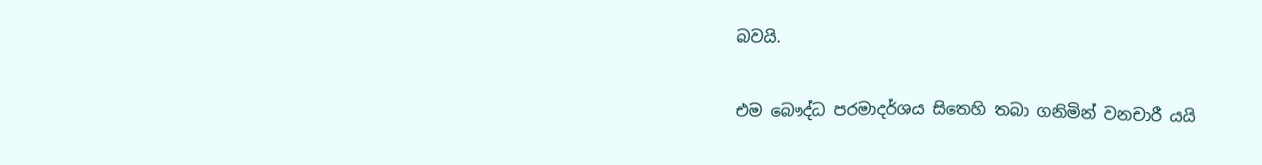බවයි.

එම බෞද්ධ පරමාදර්ශය සිතෙහි තබා ගනිමින් වනචාරී යයි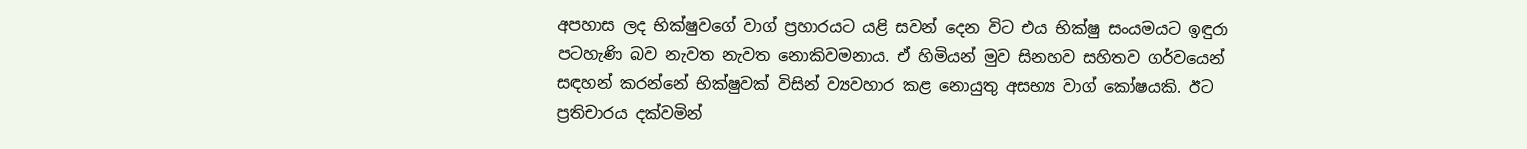අපහාස ලද භික්ෂුවගේ වාග් ප්‍රහාරයට යළි සවන් දෙන විට එය භික්ෂු සංයමයට ඉඳුරා පටහැණි බව නැවත නැවත නොකිවමනාය. ඒ හිමියන් මුව සිනහව සහිතව ගර්වයෙන් සඳහන් කරන්නේ භික්ෂුවක් විසින් ව්‍යවහාර කළ නොයුතු අසභ්‍ය වාග් කෝෂයකි. ඊට ප්‍රතිචාරය දක්වමින්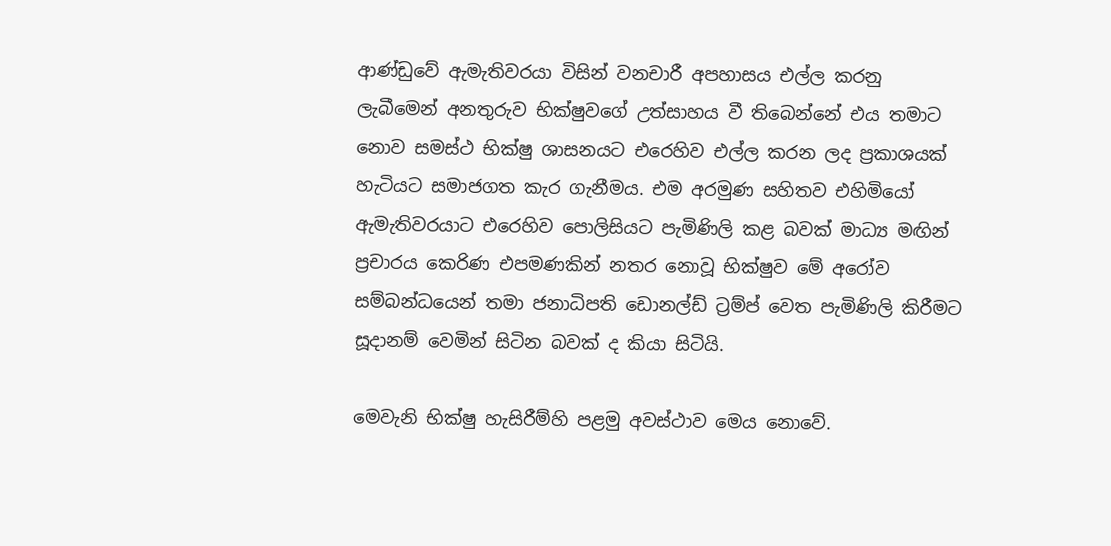ආණ්ඩුවේ ඇමැතිවරයා විසින් වනචාරී අපහාසය එල්ල කරනු ලැබීමෙන් අනතුරුව භික්ෂුවගේ උත්සාහය වී තිබෙන්නේ එය තමාට නොව සමස්ථ භික්ෂු ශාසනයට එරෙහිව එල්ල කරන ලද ප්‍රකාශයක් හැටියට සමාජගත කැර ගැනීමය. එම අරමුණ සහිතව එහිමියෝ ඇමැතිවරයාට එරෙහිව පොලිසියට පැමිණිලි කළ බවක් මාධ්‍ය මඟින් ප්‍රචාරය කෙරිණ එපමණකින් නතර නොවූ භික්ෂුව මේ අරෝව සම්බන්ධයෙන් තමා ජනාධිපති ඩොනල්ඩ් ට්‍රම්ප් වෙත පැමිණිලි කිරීමට සූදානම් වෙමින් සිටින බවක් ද කියා සිටියි.

මෙවැනි භික්ෂු හැසිරීම්හි පළමු අවස්ථාව මෙය නොවේ.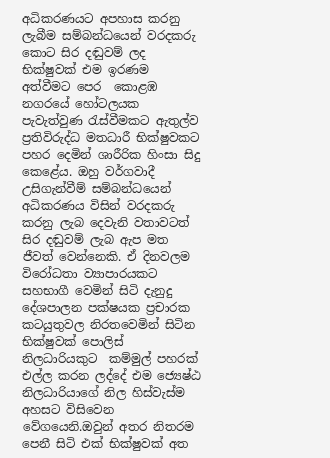අධිකරණයට අපහාස කරනු ලැබීම සම්බන්ධයෙන් වරදකරු කොට සිර දඬුවම් ලද භික්ෂුවක් එම ඉරණම අත්වීමට පෙර  කොළඹ නගරයේ හෝටලයක පැවැත්වුණ රැස්වීමකට ඇතුල්ව  ප්‍රතිවිරුද්ධ මතධාරී භික්ෂුවකට පහර දෙමින් ශාරීරික හිංසා සිදු කෙළේය. ඔහු වර්ගවාදී උසිගැන්වීම් සම්බන්ධයෙන් අධිකරණය විසින් වරදකරු කරනු ලැබ දෙවැනි වතාවටත් සිර දඬුවම් ලැබ ඇප මත ජීවත් වෙන්නෙකි. ඒ දිනවලම  විරෝධතා ව්‍යාපාරයකට සහභාගී වෙමින් සිටි දැනුදු දේශපාලන පක්ෂයක ප්‍රචාරක කටයුතුවල නිරතවෙමින් සිටින භික්ෂුවක් පොලිස් නිලධාරියකුට  කම්මුල් පහරක් එල්ල කරන ලද්දේ එම ජ්‍යෙෂ්ඨ නිලධාරියාගේ නිල හිස්වැස්ම  අහසට විසිවෙන වේගයෙනි.ඔවුන් අතර නිතරම පෙනී සිටි එක් භික්ෂුවක් අත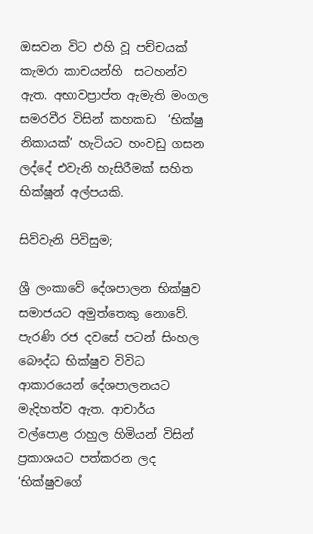ඔසවන විට එහි වූ පච්චයක් කැමරා කාචයන්හි  සටහන්ව ඇත. අභාවප්‍රාප්ත ඇමැති මංගල සමරවීර විසින් කහකඩ  ‘භික්ෂු නිකායක්’ හැටියට හංවඩු ගසන ලද්දේ එවැනි හැසිරීමක් සහිත භික්ෂූන් අල්පයකි.

සිව්වැනි පිවිසුම;

ශ්‍රී ලංකාවේ දේශපාලන භික්ෂුව සමාජයට අමුත්තෙකු නොවේ. පැරණි රජ දවසේ පටන් සිංහල බෞද්ධ භික්ෂුව විවිධ ආකාරයෙන් දේශපාලනයට මැදිහත්ව ඇත. ආචාර්ය  වල්පොළ රාහුල හිමියන් විසින් ප්‍රකාශයට පත්කරන ලද ‘භික්ෂුවගේ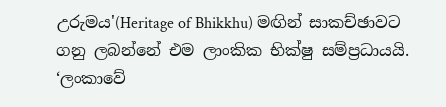උරුමය'(Heritage of Bhikkhu) මඟින් සාකච්ඡාවට ගනු ලබන්නේ එම ලාංකික භික්ෂු සම්ප්‍රධායයි. ‘ලංකාවේ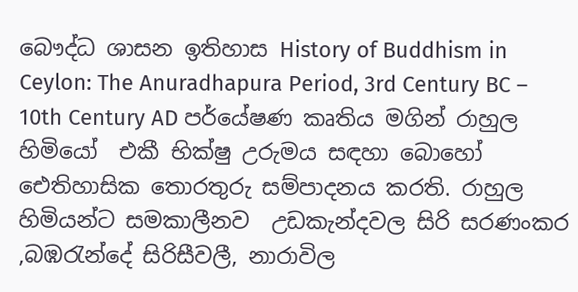බෞද්ධ ශාසන ඉතිහාස History of Buddhism in Ceylon: The Anuradhapura Period, 3rd Century BC – 10th Century AD පර්යේෂණ කෘතිය මගින් රාහුල හිමියෝ  එකී භික්ෂු උරුමය සඳහා බොහෝ ඓතිහාසික තොරතුරු සම්පාදනය කරති. රාහුල හිමියන්ට සමකාලීනව  උඩකැන්දවල සිරි සරණංකර ,බඹරැන්දේ සිරිසීවලී, නාරාවිල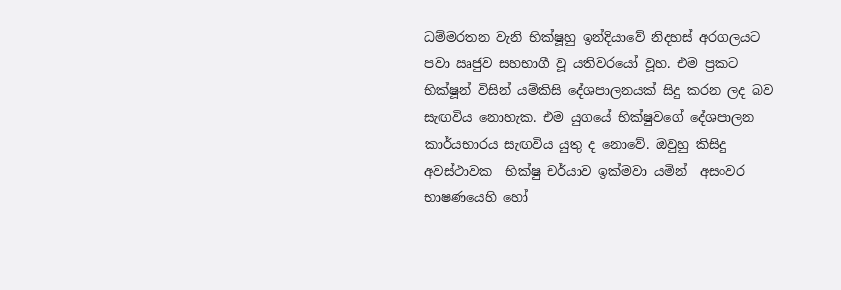ධම්මරතන වැනි භික්ෂූහු ඉන්දියාවේ නිදහස් අරගලයට පවා ඍජුව සහභාගී වූ යතිවරයෝ වූහ. එම ප්‍රකට භික්ෂූන් විසින් යම්කිසි දේශපාලනයක් සිදු කරන ලද බව සැඟවිය නොහැක. එම යුගයේ භික්ෂුවගේ දේශපාලන කාර්යභාරය සැඟවිය යුතු ද නොවේ. ඔවුහු කිසිදු අවස්ථාවක  භික්ෂු චර්යාව ඉක්මවා යමින්  අසංවර භාෂණයෙහි හෝ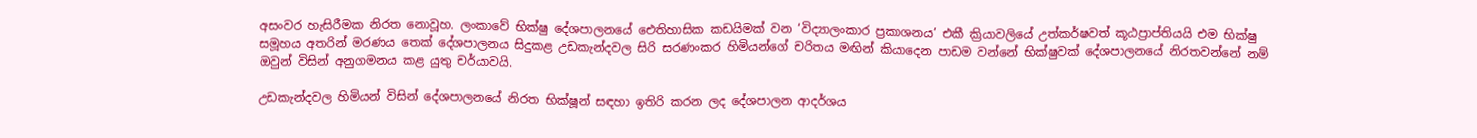අසංවර හැසිරීමක නිරත නොවූහ. ලංකාවේ භික්ෂු දේශපාලනයේ ඓතිහාසික කඩයිමක් වන ‘විද්‍යාලංකාර ප්‍රකාශනය’ එකී ක්‍රියාවලියේ උත්කර්ෂවත් කූඨප්‍රාප්තියයි එම භික්ෂු සමූහය අතරින් මරණය තෙක් දේශපාලනය සිදුකළ උඩකැන්දවල සිරි සරණංකර හිමියන්ගේ චරිතය මඟින් කියාදෙන පාඩම වන්නේ භික්ෂුවක් දේශපාලනයේ නිරතවන්නේ නම් ඔවුන් විසින් අනුගමනය කළ යුතු චර්යාවයි.

උඩකැන්දවල හිමියන් විසින් දේශපාලනයේ නිරත භික්ෂූන් සඳහා ඉතිරි කරන ලද දේශපාලන ආදර්ශය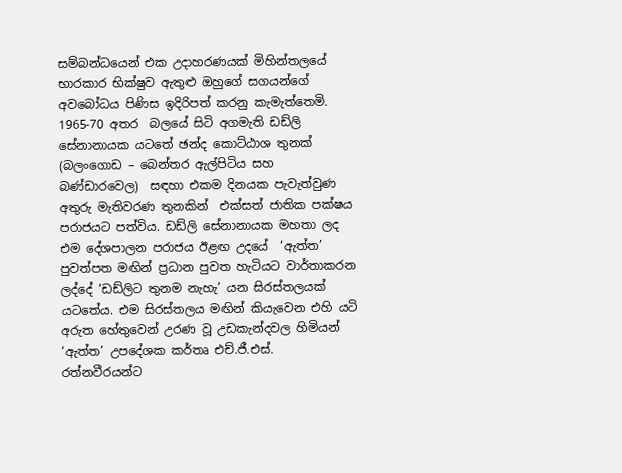සම්බන්ධයෙන් එක උදාහරණයක් මිහින්තලයේ භාරකාර භික්ෂුව ඇතුළු ඔහුගේ සගයන්ගේ  අවබෝධය පිණිස ඉදිරිපත් කරනු කැමැත්තෙමි. 1965-70 අතර  බලයේ සිටි අගමැති ඩඩ්ලි සේනානායක යටතේ ඡන්ද කොට්ඨාශ තුනක් (බලංගොඩ – බෙන්තර ඇල්පිටිය සහ බණ්ඩාරවෙල)  සඳහා එකම දිනයක පැවැත්වුණ අතුරු මැතිවරණ තුනකින්  එක්සත් ජාතික පක්ෂය පරාජයට පත්විය. ඩඩ්ලි සේනානායක මහතා ලද එම දේශපාලන පරාජය ඊළඟ උදයේ  ‘ඇත්ත’ පුවත්පත මඟින් ප්‍රධාන පුවත හැටියට වාර්තාකරන ලද්දේ ‘ඩඩ්ලිට තුනම නැහැ’ යන සිරස්තලයක් යටතේය. එම සිරස්තලය මඟින් කියැවෙන එහි යටි අරුත හේතුවෙන් උරණ වූ උඩකැන්දවල හිමියන් ‘ඇත්ත’ උපදේශක කර්තෘ එච්.ජී.එස්. රත්නවීරයන්ට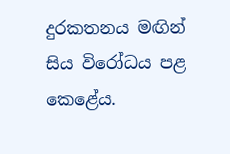දුරකතනය මඟින් සිය විරෝධය පළ කෙළේය.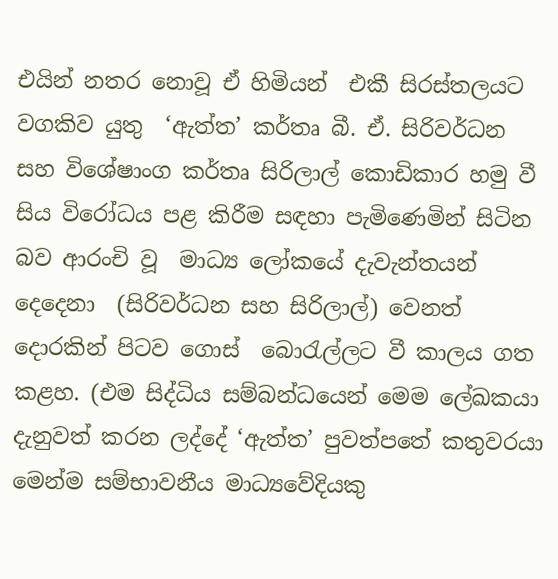එයින් නතර නොවූ ඒ හිමියන්  එකී සිරස්තලයට වගකිව යුතු  ‘ඇත්ත’ කර්තෘ බී. ඒ. සිරිවර්ධන සහ විශේෂාංග කර්තෘ සිරිලාල් කොඩිකාර හමු වී සිය විරෝධය පළ කිරීම සඳහා පැමිණෙමින් සිටින බව ආරංචි වූ  මාධ්‍ය ලෝකයේ දැවැන්තයන් දෙදෙනා  (සිරිවර්ධන සහ සිරිලාල්) වෙනත් දොරකින් පිටව ගොස්  බොරැල්ලට වී කාලය ගත කළහ. (එම සිද්ධිය සම්බන්ධයෙන් මෙම ලේඛකයා දැනුවත් කරන ලද්දේ ‘ඇත්ත’ පුවත්පතේ කතුවරයා මෙන්ම සම්භාවනීය මාධ්‍යවේදියකු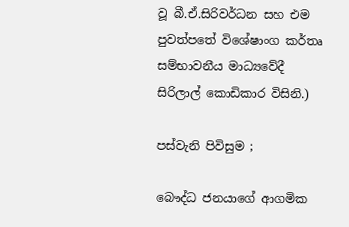වූ බී.ඒ.සිරිවර්ධන සහ එම පුවත්පතේ විශේෂාංග කර්තෘ සම්භාවනීය මාධ්‍යවේදී සිරිලාල් කොඩිකාර විසිනි.)

පස්වැනි පිවිසුම ;

බෞද්ධ ජනයාගේ ආගමික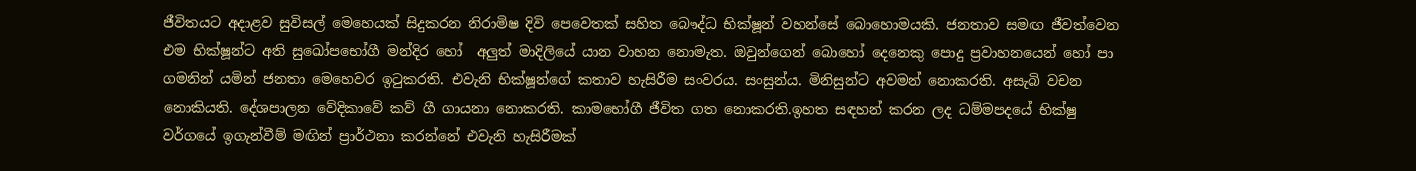ජීවිතයට අදාළව සුවිසල් මෙහෙයක් සිදුකරන නිරාමිෂ දිවි පෙවෙතක් සහිත බෞද්ධ භික්ෂූන් වහන්සේ බොහොමයකි. ජනතාව සමඟ ජීවත්වෙන එම භික්ෂූන්ට අති සුඛෝපභෝගී මන්දිර හෝ  අලුත් මාදිලියේ යාන වාහන නොමැත. ඔවුන්ගෙන් බොහෝ දෙනෙකු පොදු ප්‍රවාහනයෙන් හෝ පා ගමනින් යමින් ජනතා මෙහෙවර ඉටුකරති. එවැනි භික්ෂූන්ගේ කතාව හැසිරීම සංවරය. සංසුන්ය. මිනිසුන්ට අවමන් නොකරති. අසැබි වචන නොකියති. දේශපාලන වේදිකාවේ කව් ගී ගායනා නොකරති. කාමභෝගී ජීවිත ගත නොකරති.ඉහත සඳහන් කරන ලද ධම්මපදයේ භික්ෂු වර්ගයේ ඉගැන්වීම් මඟින් ප්‍රාර්ථනා කරන්නේ එවැනි හැසිරීමක්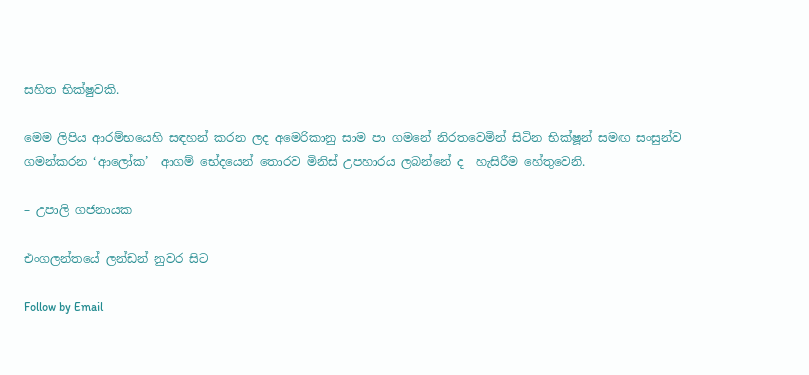සහිත භික්ෂුවකි.

මෙම ලිපිය ආරම්භයෙහි සඳහන් කරන ලද අමෙරිකානු සාම පා ගමනේ නිරතවෙමින් සිටින භික්ෂූන් සමඟ සංසුන්ව ගමන්කරන ‘ආලෝක’  ආගම් භේදයෙන් තොරව මිනිස් උපහාරය ලබන්නේ ද  හැසිරීම හේතුවෙනි.

– උපාලි ගජනායක

එංගලන්තයේ ලන්ඩන් නුවර සිට

Follow by Email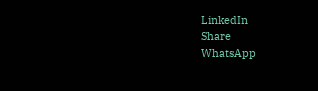LinkedIn
Share
WhatsApp